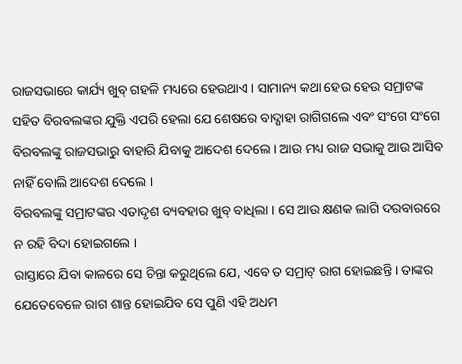ରାଜସଭାରେ କାର୍ଯ୍ୟ ଖୁବ୍ ଗହଳି ମଧ୍ୟରେ ହେଉଥାଏ । ସାମାନ୍ୟ କଥା ହେଉ ହେଉ ସମ୍ରାଟଙ୍କ ସହିତ ବିରବଲଙ୍କର ଯୁକ୍ତି ଏପରି ହେଲା ଯେ ଶେଷରେ ବାଦ୍ଶାହା ରାଗିଗଲେ ଏବଂ ସଂଗେ ସଂଗେ ବିରବଲଙ୍କୁ ରାଜସଭାରୁ ବାହାରି ଯିବାକୁ ଆଦେଶ ଦେଲେ । ଆଉ ମଧ୍ୟ ରାଜ ସଭାକୁ ଆଉ ଆସିବ ନାହିଁ ବୋଲି ଆଦେଶ ଦେଲେ ।
ବିରବଲଙ୍କୁ ସମ୍ରାଟଙ୍କର ଏତାଦୃଶ ବ୍ୟବହାର ଖୁବ୍ ବାଧିଲା । ସେ ଆଉ କ୍ଷଣକ ଲାଗି ଦରବାରରେ ନ ରହି ବିଦା ହୋଇଗଲେ ।
ରାସ୍ତାରେ ଯିବା କାଳରେ ସେ ଚିନ୍ତା କରୁଥିଲେ ଯେ, ଏବେ ତ ସମ୍ରାଟ୍ ରାଗ ହୋଇଛନ୍ତି । ତାଙ୍କର ଯେତେବେଳେ ରାଗ ଶାନ୍ତ ହୋଇଯିବ ସେ ପୁଣି ଏହି ଅଧମ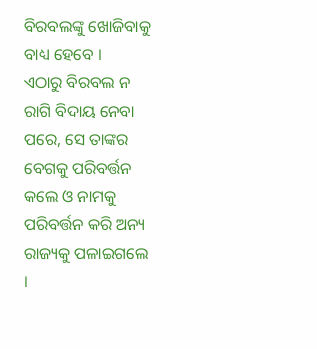ବିରବଲଙ୍କୁ ଖୋଜିବାକୁ ବାଧ୍ୟ ହେବେ ।
ଏଠାରୁ ବିରବଲ ନ ରାଗି ବିଦାୟ ନେବା ପରେ, ସେ ତାଙ୍କର ବେଗକୁ ପରିବର୍ତ୍ତନ କଲେ ଓ ନାମକୁ ପରିବର୍ତ୍ତନ କରି ଅନ୍ୟ ରାଜ୍ୟକୁ ପଳାଇଗଲେ ।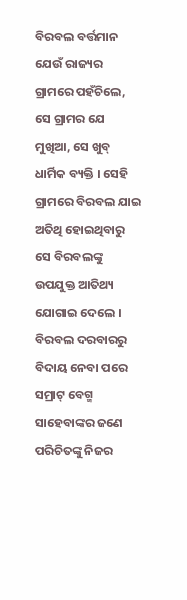ବିରବଲ ବର୍ତ୍ତମାନ ଯେଉଁ ରାଜ୍ୟର ଗ୍ରାମରେ ପହଁଚିଲେ, ସେ ଗ୍ରାମର ଯେ ମୁଖିଆ, ସେ ଖୁବ୍ ଧାର୍ମିକ ବ୍ୟକ୍ତି । ସେହି ଗ୍ରାମରେ ବିରବଲ ଯାଇ ଅତିଥି ହୋଇଥିବାରୁ ସେ ବିରବଲଙ୍କୁ ଉପଯୁକ୍ତ ଆତିଥ୍ୟ ଯୋଗାଇ ଦେଲେ ।
ବିରବଲ ଦରବାରରୁ ବିଦାୟ ନେବା ପରେ ସମ୍ରାଟ୍ ବେଗ୍ମ ସାହେବାଙ୍କର ଜଣେ ପରିଚିତଙ୍କୁ ନିଜର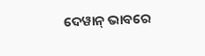ଦେୱାନ୍ ଭାବରେ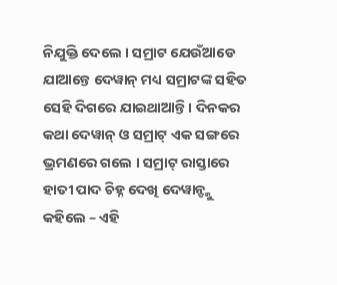ନିଯୁକ୍ତି ଦେଲେ । ସମ୍ରାଟ ଯେଉଁଆଡେ ଯାଆନ୍ତେ ଦେୱାନ୍ ମଧ୍ୟ ସମ୍ରାଟଙ୍କ ସହିତ ସେହି ଦିଗରେ ଯାଇଥାଆନ୍ତି । ଦିନକର କଥା ଦେୱାନ୍ ଓ ସମ୍ରାଟ୍ ଏକ ସଙ୍ଗରେ ଭ୍ରମଣରେ ଗଲେ । ସମ୍ରାଟ୍ ରାସ୍ତାରେ ହାତୀ ପାଦ ଚିହ୍ନ ଦେଖି ଦେୱାନ୍ଙ୍କୁ କହିଲେ – ଏହି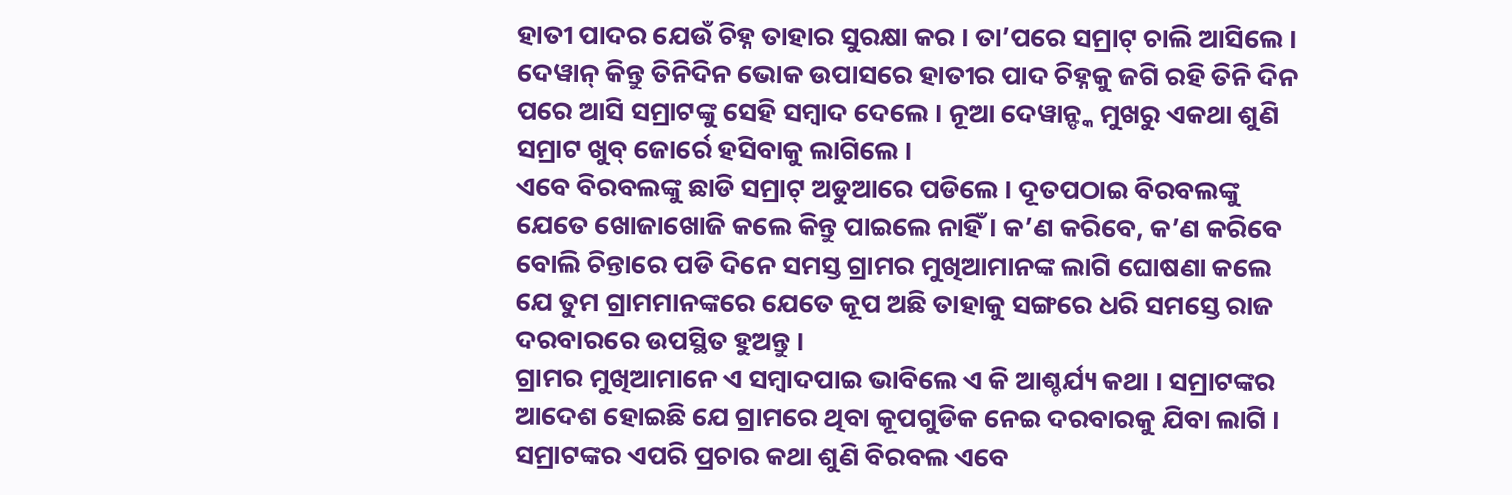ହାତୀ ପାଦର ଯେଉଁ ଚିହ୍ନ ତାହାର ସୁରକ୍ଷା କର । ତା’ପରେ ସମ୍ରାଟ୍ ଚାଲି ଆସିଲେ । ଦେୱାନ୍ କିନ୍ତୁ ତିନିଦିନ ଭୋକ ଉପାସରେ ହାତୀର ପାଦ ଚିହ୍ନକୁ ଜଗି ରହି ତିନି ଦିନ ପରେ ଆସି ସମ୍ରାଟଙ୍କୁ ସେହି ସମ୍ବାଦ ଦେଲେ । ନୂଆ ଦେୱାନ୍ଙ୍କ ମୁଖରୁ ଏକଥା ଶୁଣି ସମ୍ରାଟ ଖୁବ୍ ଜୋର୍ରେ ହସିବାକୁ ଲାଗିଲେ ।
ଏବେ ବିରବଲଙ୍କୁ ଛାଡି ସମ୍ରାଟ୍ ଅଡୁଆରେ ପଡିଲେ । ଦୂତପଠାଇ ବିରବଲଙ୍କୁ ଯେତେ ଖୋଜାଖୋଜି କଲେ କିନ୍ତୁ ପାଇଲେ ନାହିଁ । କ’ଣ କରିବେ, କ’ଣ କରିବେ ବୋଲି ଚିନ୍ତାରେ ପଡି ଦିନେ ସମସ୍ତ ଗ୍ରାମର ମୁଖିଆମାନଙ୍କ ଲାଗି ଘୋଷଣା କଲେ ଯେ ତୁମ ଗ୍ରାମମାନଙ୍କରେ ଯେତେ କୂପ ଅଛି ତାହାକୁ ସଙ୍ଗରେ ଧରି ସମସ୍ତେ ରାଜ ଦରବାରରେ ଉପସ୍ଥିତ ହୁଅନ୍ତୁ ।
ଗ୍ରାମର ମୁଖିଆମାନେ ଏ ସମ୍ବାଦପାଇ ଭାବିଲେ ଏ କି ଆଶ୍ଚର୍ଯ୍ୟ କଥା । ସମ୍ରାଟଙ୍କର ଆଦେଶ ହୋଇଛି ଯେ ଗ୍ରାମରେ ଥିବା କୂପଗୁଡିକ ନେଇ ଦରବାରକୁ ଯିବା ଲାଗି ।
ସମ୍ରାଟଙ୍କର ଏପରି ପ୍ରଚାର କଥା ଶୁଣି ବିରବଲ ଏବେ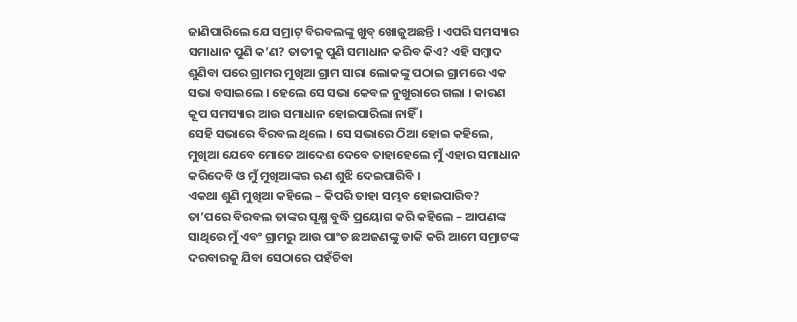ଜାଣିପାରିଲେ ଯେ ସମ୍ରାଟ୍ ବିରବଲଙ୍କୁ ଖୁବ୍ ଖୋଜୁଅଛନ୍ତି । ଏପରି ସମସ୍ୟାର ସମାଧାନ ପୁଣି କ’ଣ? ତାତୀକୁ ପୁଣି ସମାଧାନ କରିବ କିଏ? ଏହି ସମ୍ବାଦ ଶୁଣିବା ପରେ ଗ୍ରାମର ମୁଖିଆ ଗ୍ରାମ ସାରା ଲୋକଙ୍କୁ ପଠାଇ ଗ୍ରାମରେ ଏକ ସଭା ବସାଇଲେ । ହେଲେ ସେ ସଭା କେବଳ ନୁଖୁରାରେ ଗଲା । କାରଣ କୂପ ସମସ୍ୟାର ଆଉ ସମାଧାନ ହୋଇପାରିଲା ନାହିଁ ।
ସେହି ସଭାରେ ବିରବଲ ଥିଲେ । ସେ ସଭାରେ ଠିଆ ହୋଇ କହିଲେ, ମୁଖିଆ ଯେବେ ମୋତେ ଆଦେଶ ଦେବେ ତାହାହେଲେ ମୁଁ ଏହାର ସମାଧାନ କରିଦେବି ଓ ମୁଁ ମୁଖିଆଙ୍କର ଋଣ ଶୁଝି ଦେଇପାରିବି ।
ଏକଥା ଶୁଣି ମୁଖିଆ କହିଲେ – କିପରି ତାହା ସମ୍ଭବ ହୋଇପାରିବ?
ତା’ପରେ ବିରବଲ ତାଙ୍କର ସୂକ୍ଷ୍ମ ବୁଦ୍ଧି ପ୍ରୟୋଗ କରି କହିଲେ – ଆପଣଙ୍କ ସାଥିରେ ମୁଁ ଏବଂ ଗ୍ରାମରୁ ଆଉ ପାଂଚ ଛଅଜଣଙ୍କୁ ଡାକି କରି ଆମେ ସମ୍ରାଟଙ୍କ ଦରବାରକୁ ଯିବା ସେଠାରେ ପହଁଚିବା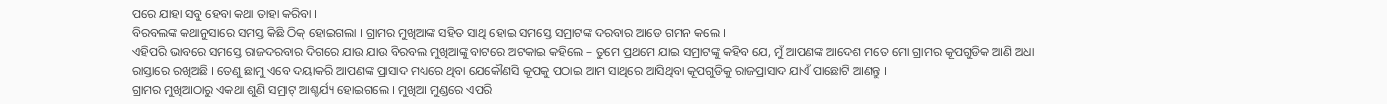ପରେ ଯାହା ସବୁ ହେବା କଥା ତାହା କରିବା ।
ବିରବଲଙ୍କ କଥାନୁସାରେ ସମସ୍ତ କିଛି ଠିକ୍ ହୋଇଗଲା । ଗ୍ରାମର ମୁଖିଆଙ୍କ ସହିତ ସାଥି ହୋଇ ସମସ୍ତେ ସମ୍ରାଟଙ୍କ ଦରବାର ଆଡେ ଗମନ କଲେ ।
ଏହିପରି ଭାବରେ ସମସ୍ତେ ରାଜଦରବାର ଦିଗରେ ଯାଉ ଯାଉ ବିରବଲ ମୁଖିଆଙ୍କୁ ବାଟରେ ଅଟକାଇ କହିଲେ – ତୁମେ ପ୍ରଥମେ ଯାଇ ସମ୍ରାଟଙ୍କୁ କହିବ ଯେ, ମୁଁ ଆପଣଙ୍କ ଆଦେଶ ମତେ ମୋ ଗ୍ରାମର କୂପଗୁଡିକ ଆଣି ଅଧା ରାସ୍ତାରେ ରଖିଅଛି । ତେଣୁ ଛାମୁ ଏବେ ଦୟାକରି ଆପଣଙ୍କ ପ୍ରାସାଦ ମଧ୍ୟରେ ଥିବା ଯେକୌଣସି କୂପକୁ ପଠାଇ ଆମ ସାଥିରେ ଆସିଥିବା କୂପଗୁଡିକୁ ରାଜପ୍ରାସାଦ ଯାଏଁ ପାଛୋଟି ଆଣନ୍ତୁ ।
ଗ୍ରାମର ମୁଖିଆଠାରୁ ଏକଥା ଶୁଣି ସମ୍ରାଟ୍ ଆଶ୍ଚର୍ଯ୍ୟ ହୋଇଗଲେ । ମୁଖିଆ ମୁଣ୍ଡରେ ଏପରି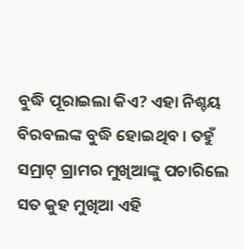ବୁଦ୍ଧି ପୂରାଇଲା କିଏ? ଏହା ନିଶ୍ଚୟ ବିରବଲଙ୍କ ବୁଦ୍ଧି ହୋଇଥିବ । ତହୁଁ ସମ୍ରାଟ୍ ଗ୍ରାମର ମୁଖିଆଙ୍କୁ ପଚାରିଲେ ସତ କୁହ ମୁଖିଆ ଏହି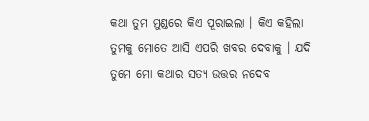କଥା ତୁମ ମୁଣ୍ଡରେ କିଏ ପୂରାଇଲା । କିଏ କହିଲା ତୁମକୁ ମୋତେ ଆସି ଏପରି ଖବର ଦେବାକୁ । ଯଦି ତୁମେ ମୋ କଥାର ସତ୍ୟ ଉତ୍ତର ନଦେବ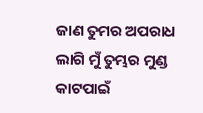ଜାଣ ତୁମର ଅପରାଧ ଲାଗି ମୁଁ ତୁମ୍ଭର ମୁଣ୍ଡ କାଟପାଇଁ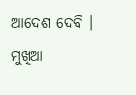ଆଦେଶ ଦେବି ।
ମୁଖିଆ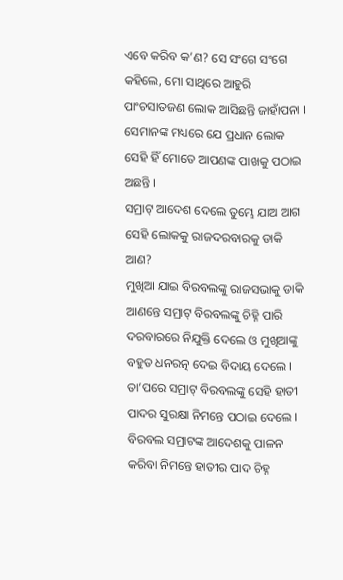ଏବେ କରିବ କ’ଣ? ସେ ସଂଗେ ସଂଗେ କହିଲେ, ମୋ ସାଥିରେ ଆହୁରି ପାଂଚସାତଜଣ ଲୋକ ଆସିଛନ୍ତି ଜାହାଁପନା । ସେମାନଙ୍କ ମଧ୍ୟରେ ଯେ ପ୍ରଧାନ ଲୋକ ସେହି ହିଁ ମୋତେ ଆପଣଙ୍କ ପାଖକୁ ପଠାଇ ଅଛନ୍ତି ।
ସମ୍ରାଟ୍ ଆଦେଶ ଦେଲେ ତୁମ୍ଭେ ଯାଅ ଆଗ ସେହି ଲୋକକୁ ରାଜଦରବାରକୁ ଡାକି ଆଣ?
ମୁଖିଆ ଯାଇ ବିରବଲଙ୍କୁ ରାଜସଭାକୁ ଡାକି ଆଣନ୍ତେ ସମ୍ରାଟ୍ ବିରବଲଙ୍କୁ ଚିହ୍ନି ପାରି ଦରବାରରେ ନିଯୁକ୍ତି ଦେଲେ ଓ ମୁଖିଆଙ୍କୁ ବହୁତ ଧନରତ୍ନ ଦେଇ ବିଦାୟ ଦେଲେ ।
ତା’ପରେ ସମ୍ରାଟ୍ ବିରବଲଙ୍କୁ ସେହି ହାତୀ ପାଦର ସୁରକ୍ଷା ନିମନ୍ତେ ପଠାଇ ଦେଲେ ।
ବିରବଲ ସମ୍ରାଟଙ୍କ ଆଦେଶକୁ ପାଳନ କରିବା ନିମନ୍ତେ ହାତୀର ପାଦ ଚିହ୍ନ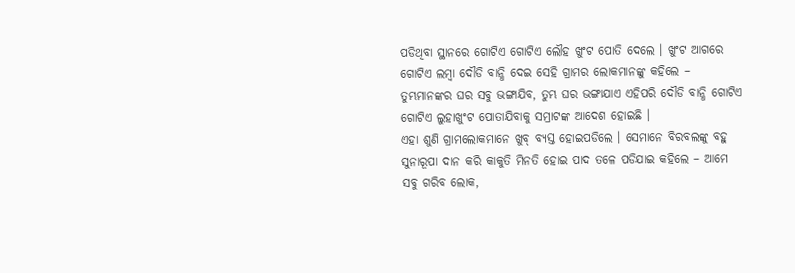ପଡିଥିବା ସ୍ଥାନରେ ଗୋଟିଏ ଗୋଟିଏ ଲୌହ ଖୁଂଟ ପୋତି ଦେଲେ । ଖୁଂଟ ଆଗରେ ଗୋଟିଏ ଲମ୍ବା ଦୌଡି ବାନ୍ଧି ଦେଇ ସେହି ଗ୍ରାମର ଲୋକମାନଙ୍କୁ କହିଲେ – ତୁମ୍ଭମାନଙ୍କର ଘର ସବୁ ଭଙ୍ଗାଯିବ, ତୁମ୍ଭ ଘର ଭଙ୍ଗାଯାଏ ଏହିପରି ଦୌଡି ବାନ୍ଧି ଗୋଟିଏ ଗୋଟିଏ ଲୁହାଖୁଂଟ ପୋତାଯିବାକୁ ସମ୍ରାଟଙ୍କ ଆଦେଶ ହୋଇଛି ।
ଏହା ଶୁଣି ଗ୍ରାମଲୋକମାନେ ଖୁବ୍ ବ୍ୟସ୍ତ ହୋଇପଡିଲେ । ସେମାନେ ବିରବଲଙ୍କୁ ବହୁ ସୁନାରୂପା ଦାନ କରି କାକୁତି ମିନତି ହୋଇ ପାଦ ତଳେ ପଡିଯାଇ କହିଲେ – ଆମେ ସବୁ ଗରିବ ଲୋକ,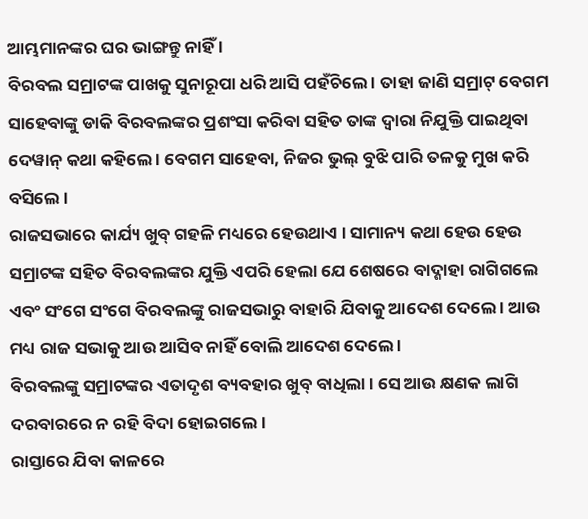ଆମ୍ଭମାନଙ୍କର ଘର ଭାଙ୍ଗନ୍ତୁ ନାହିଁ ।
ବିରବଲ ସମ୍ରାଟଙ୍କ ପାଖକୁ ସୁନାରୂପା ଧରି ଆସି ପହଁଚିଲେ । ତାହା ଜାଣି ସମ୍ରାଟ୍ ବେଗମ ସାହେବାଙ୍କୁ ଡାକି ବିରବଲଙ୍କର ପ୍ରଶଂସା କରିବା ସହିତ ତାଙ୍କ ଦ୍ୱାରା ନିଯୁକ୍ତି ପାଇଥିବା ଦେୱାନ୍ କଥା କହିଲେ । ବେଗମ ସାହେବା, ନିଜର ଭୁଲ୍ ବୁଝି ପାରି ତଳକୁ ମୁଖ କରି ବସିଲେ ।
ରାଜସଭାରେ କାର୍ଯ୍ୟ ଖୁବ୍ ଗହଳି ମଧ୍ୟରେ ହେଉଥାଏ । ସାମାନ୍ୟ କଥା ହେଉ ହେଉ ସମ୍ରାଟଙ୍କ ସହିତ ବିରବଲଙ୍କର ଯୁକ୍ତି ଏପରି ହେଲା ଯେ ଶେଷରେ ବାଦ୍ଶାହା ରାଗିଗଲେ ଏବଂ ସଂଗେ ସଂଗେ ବିରବଲଙ୍କୁ ରାଜସଭାରୁ ବାହାରି ଯିବାକୁ ଆଦେଶ ଦେଲେ । ଆଉ ମଧ୍ୟ ରାଜ ସଭାକୁ ଆଉ ଆସିବ ନାହିଁ ବୋଲି ଆଦେଶ ଦେଲେ ।
ବିରବଲଙ୍କୁ ସମ୍ରାଟଙ୍କର ଏତାଦୃଶ ବ୍ୟବହାର ଖୁବ୍ ବାଧିଲା । ସେ ଆଉ କ୍ଷଣକ ଲାଗି ଦରବାରରେ ନ ରହି ବିଦା ହୋଇଗଲେ ।
ରାସ୍ତାରେ ଯିବା କାଳରେ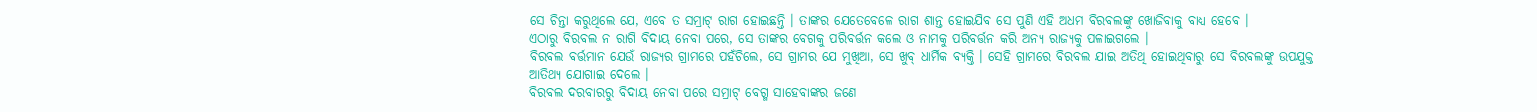ସେ ଚିନ୍ତା କରୁଥିଲେ ଯେ, ଏବେ ତ ସମ୍ରାଟ୍ ରାଗ ହୋଇଛନ୍ତି । ତାଙ୍କର ଯେତେବେଳେ ରାଗ ଶାନ୍ତ ହୋଇଯିବ ସେ ପୁଣି ଏହି ଅଧମ ବିରବଲଙ୍କୁ ଖୋଜିବାକୁ ବାଧ୍ୟ ହେବେ ।
ଏଠାରୁ ବିରବଲ ନ ରାଗି ବିଦାୟ ନେବା ପରେ, ସେ ତାଙ୍କର ବେଗକୁ ପରିବର୍ତ୍ତନ କଲେ ଓ ନାମକୁ ପରିବର୍ତ୍ତନ କରି ଅନ୍ୟ ରାଜ୍ୟକୁ ପଳାଇଗଲେ ।
ବିରବଲ ବର୍ତ୍ତମାନ ଯେଉଁ ରାଜ୍ୟର ଗ୍ରାମରେ ପହଁଚିଲେ, ସେ ଗ୍ରାମର ଯେ ମୁଖିଆ, ସେ ଖୁବ୍ ଧାର୍ମିକ ବ୍ୟକ୍ତି । ସେହି ଗ୍ରାମରେ ବିରବଲ ଯାଇ ଅତିଥି ହୋଇଥିବାରୁ ସେ ବିରବଲଙ୍କୁ ଉପଯୁକ୍ତ ଆତିଥ୍ୟ ଯୋଗାଇ ଦେଲେ ।
ବିରବଲ ଦରବାରରୁ ବିଦାୟ ନେବା ପରେ ସମ୍ରାଟ୍ ବେଗ୍ମ ସାହେବାଙ୍କର ଜଣେ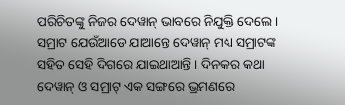ପରିଚିତଙ୍କୁ ନିଜର ଦେୱାନ୍ ଭାବରେ ନିଯୁକ୍ତି ଦେଲେ । ସମ୍ରାଟ ଯେଉଁଆଡେ ଯାଆନ୍ତେ ଦେୱାନ୍ ମଧ୍ୟ ସମ୍ରାଟଙ୍କ ସହିତ ସେହି ଦିଗରେ ଯାଇଥାଆନ୍ତି । ଦିନକର କଥା ଦେୱାନ୍ ଓ ସମ୍ରାଟ୍ ଏକ ସଙ୍ଗରେ ଭ୍ରମଣରେ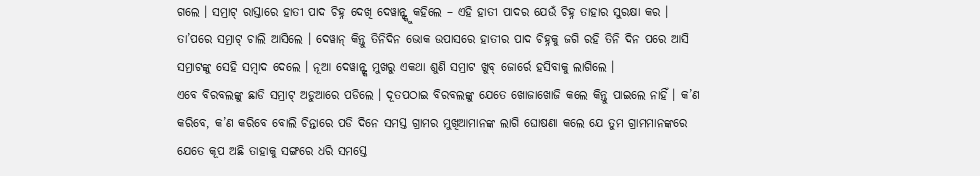ଗଲେ । ସମ୍ରାଟ୍ ରାସ୍ତାରେ ହାତୀ ପାଦ ଚିହ୍ନ ଦେଖି ଦେୱାନ୍ଙ୍କୁ କହିଲେ – ଏହି ହାତୀ ପାଦର ଯେଉଁ ଚିହ୍ନ ତାହାର ସୁରକ୍ଷା କର । ତା’ପରେ ସମ୍ରାଟ୍ ଚାଲି ଆସିଲେ । ଦେୱାନ୍ କିନ୍ତୁ ତିନିଦିନ ଭୋକ ଉପାସରେ ହାତୀର ପାଦ ଚିହ୍ନକୁ ଜଗି ରହି ତିନି ଦିନ ପରେ ଆସି ସମ୍ରାଟଙ୍କୁ ସେହି ସମ୍ବାଦ ଦେଲେ । ନୂଆ ଦେୱାନ୍ଙ୍କ ମୁଖରୁ ଏକଥା ଶୁଣି ସମ୍ରାଟ ଖୁବ୍ ଜୋର୍ରେ ହସିବାକୁ ଲାଗିଲେ ।
ଏବେ ବିରବଲଙ୍କୁ ଛାଡି ସମ୍ରାଟ୍ ଅଡୁଆରେ ପଡିଲେ । ଦୂତପଠାଇ ବିରବଲଙ୍କୁ ଯେତେ ଖୋଜାଖୋଜି କଲେ କିନ୍ତୁ ପାଇଲେ ନାହିଁ । କ’ଣ କରିବେ, କ’ଣ କରିବେ ବୋଲି ଚିନ୍ତାରେ ପଡି ଦିନେ ସମସ୍ତ ଗ୍ରାମର ମୁଖିଆମାନଙ୍କ ଲାଗି ଘୋଷଣା କଲେ ଯେ ତୁମ ଗ୍ରାମମାନଙ୍କରେ ଯେତେ କୂପ ଅଛି ତାହାକୁ ସଙ୍ଗରେ ଧରି ସମସ୍ତେ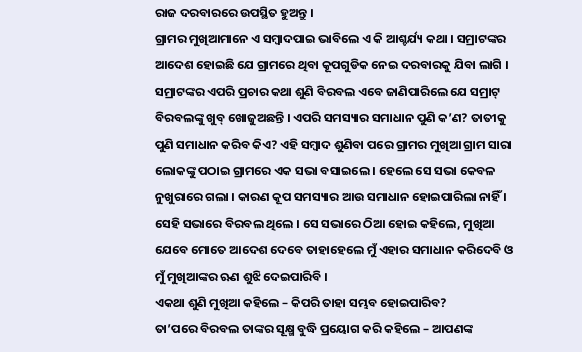ରାଜ ଦରବାରରେ ଉପସ୍ଥିତ ହୁଅନ୍ତୁ ।
ଗ୍ରାମର ମୁଖିଆମାନେ ଏ ସମ୍ବାଦପାଇ ଭାବିଲେ ଏ କି ଆଶ୍ଚର୍ଯ୍ୟ କଥା । ସମ୍ରାଟଙ୍କର ଆଦେଶ ହୋଇଛି ଯେ ଗ୍ରାମରେ ଥିବା କୂପଗୁଡିକ ନେଇ ଦରବାରକୁ ଯିବା ଲାଗି ।
ସମ୍ରାଟଙ୍କର ଏପରି ପ୍ରଚାର କଥା ଶୁଣି ବିରବଲ ଏବେ ଜାଣିପାରିଲେ ଯେ ସମ୍ରାଟ୍ ବିରବଲଙ୍କୁ ଖୁବ୍ ଖୋଜୁଅଛନ୍ତି । ଏପରି ସମସ୍ୟାର ସମାଧାନ ପୁଣି କ’ଣ? ତାତୀକୁ ପୁଣି ସମାଧାନ କରିବ କିଏ? ଏହି ସମ୍ବାଦ ଶୁଣିବା ପରେ ଗ୍ରାମର ମୁଖିଆ ଗ୍ରାମ ସାରା ଲୋକଙ୍କୁ ପଠାଇ ଗ୍ରାମରେ ଏକ ସଭା ବସାଇଲେ । ହେଲେ ସେ ସଭା କେବଳ ନୁଖୁରାରେ ଗଲା । କାରଣ କୂପ ସମସ୍ୟାର ଆଉ ସମାଧାନ ହୋଇପାରିଲା ନାହିଁ ।
ସେହି ସଭାରେ ବିରବଲ ଥିଲେ । ସେ ସଭାରେ ଠିଆ ହୋଇ କହିଲେ, ମୁଖିଆ ଯେବେ ମୋତେ ଆଦେଶ ଦେବେ ତାହାହେଲେ ମୁଁ ଏହାର ସମାଧାନ କରିଦେବି ଓ ମୁଁ ମୁଖିଆଙ୍କର ଋଣ ଶୁଝି ଦେଇପାରିବି ।
ଏକଥା ଶୁଣି ମୁଖିଆ କହିଲେ – କିପରି ତାହା ସମ୍ଭବ ହୋଇପାରିବ?
ତା’ପରେ ବିରବଲ ତାଙ୍କର ସୂକ୍ଷ୍ମ ବୁଦ୍ଧି ପ୍ରୟୋଗ କରି କହିଲେ – ଆପଣଙ୍କ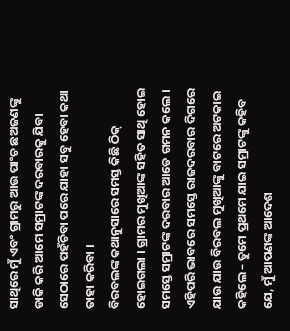ସାଥିରେ ମୁଁ ଏବଂ ଗ୍ରାମରୁ ଆଉ ପାଂଚ ଛଅଜଣଙ୍କୁ ଡାକି କରି ଆମେ ସମ୍ରାଟଙ୍କ ଦରବାରକୁ ଯିବା ସେଠାରେ ପହଁଚିବା ପରେ ଯାହା ସବୁ ହେବା କଥା ତାହା କରିବା ।
ବିରବଲଙ୍କ କଥାନୁସାରେ ସମସ୍ତ କିଛି ଠିକ୍ ହୋଇଗଲା । ଗ୍ରାମର ମୁଖିଆଙ୍କ ସହିତ ସାଥି ହୋଇ ସମସ୍ତେ ସମ୍ରାଟଙ୍କ ଦରବାର ଆଡେ ଗମନ କଲେ ।
ଏହିପରି ଭାବରେ ସମସ୍ତେ ରାଜଦରବାର ଦିଗରେ ଯାଉ ଯାଉ ବିରବଲ ମୁଖିଆଙ୍କୁ ବାଟରେ ଅଟକାଇ କହିଲେ – ତୁମେ ପ୍ରଥମେ ଯାଇ ସମ୍ରାଟଙ୍କୁ କହିବ ଯେ, ମୁଁ ଆପଣଙ୍କ ଆଦେଶ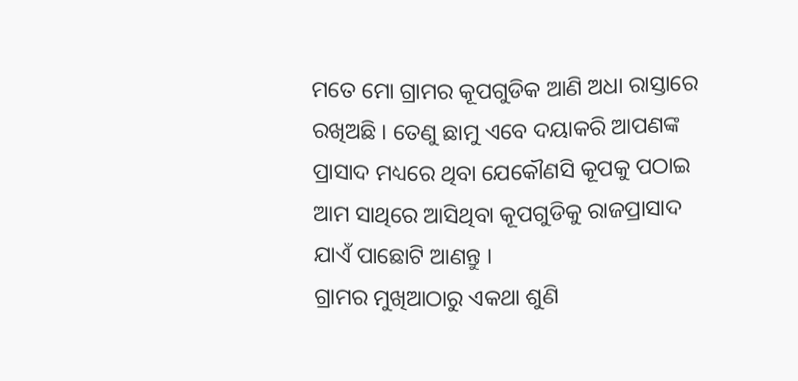ମତେ ମୋ ଗ୍ରାମର କୂପଗୁଡିକ ଆଣି ଅଧା ରାସ୍ତାରେ ରଖିଅଛି । ତେଣୁ ଛାମୁ ଏବେ ଦୟାକରି ଆପଣଙ୍କ ପ୍ରାସାଦ ମଧ୍ୟରେ ଥିବା ଯେକୌଣସି କୂପକୁ ପଠାଇ ଆମ ସାଥିରେ ଆସିଥିବା କୂପଗୁଡିକୁ ରାଜପ୍ରାସାଦ ଯାଏଁ ପାଛୋଟି ଆଣନ୍ତୁ ।
ଗ୍ରାମର ମୁଖିଆଠାରୁ ଏକଥା ଶୁଣି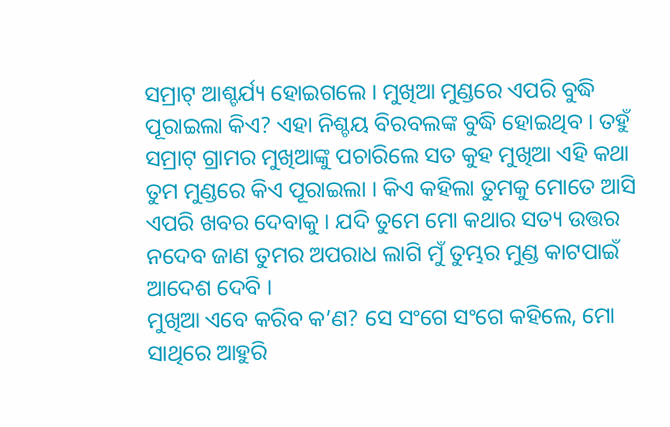ସମ୍ରାଟ୍ ଆଶ୍ଚର୍ଯ୍ୟ ହୋଇଗଲେ । ମୁଖିଆ ମୁଣ୍ଡରେ ଏପରି ବୁଦ୍ଧି ପୂରାଇଲା କିଏ? ଏହା ନିଶ୍ଚୟ ବିରବଲଙ୍କ ବୁଦ୍ଧି ହୋଇଥିବ । ତହୁଁ ସମ୍ରାଟ୍ ଗ୍ରାମର ମୁଖିଆଙ୍କୁ ପଚାରିଲେ ସତ କୁହ ମୁଖିଆ ଏହି କଥା ତୁମ ମୁଣ୍ଡରେ କିଏ ପୂରାଇଲା । କିଏ କହିଲା ତୁମକୁ ମୋତେ ଆସି ଏପରି ଖବର ଦେବାକୁ । ଯଦି ତୁମେ ମୋ କଥାର ସତ୍ୟ ଉତ୍ତର ନଦେବ ଜାଣ ତୁମର ଅପରାଧ ଲାଗି ମୁଁ ତୁମ୍ଭର ମୁଣ୍ଡ କାଟପାଇଁ ଆଦେଶ ଦେବି ।
ମୁଖିଆ ଏବେ କରିବ କ’ଣ? ସେ ସଂଗେ ସଂଗେ କହିଲେ, ମୋ ସାଥିରେ ଆହୁରି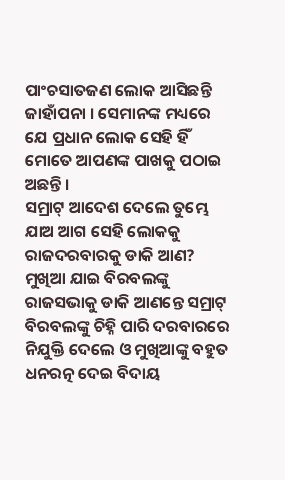ପାଂଚସାତଜଣ ଲୋକ ଆସିଛନ୍ତି ଜାହାଁପନା । ସେମାନଙ୍କ ମଧ୍ୟରେ ଯେ ପ୍ରଧାନ ଲୋକ ସେହି ହିଁ ମୋତେ ଆପଣଙ୍କ ପାଖକୁ ପଠାଇ ଅଛନ୍ତି ।
ସମ୍ରାଟ୍ ଆଦେଶ ଦେଲେ ତୁମ୍ଭେ ଯାଅ ଆଗ ସେହି ଲୋକକୁ ରାଜଦରବାରକୁ ଡାକି ଆଣ?
ମୁଖିଆ ଯାଇ ବିରବଲଙ୍କୁ ରାଜସଭାକୁ ଡାକି ଆଣନ୍ତେ ସମ୍ରାଟ୍ ବିରବଲଙ୍କୁ ଚିହ୍ନି ପାରି ଦରବାରରେ ନିଯୁକ୍ତି ଦେଲେ ଓ ମୁଖିଆଙ୍କୁ ବହୁତ ଧନରତ୍ନ ଦେଇ ବିଦାୟ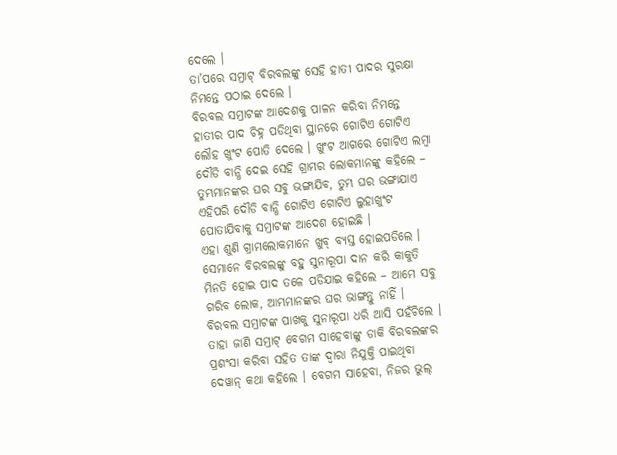ଦେଲେ ।
ତା’ପରେ ସମ୍ରାଟ୍ ବିରବଲଙ୍କୁ ସେହି ହାତୀ ପାଦର ସୁରକ୍ଷା ନିମନ୍ତେ ପଠାଇ ଦେଲେ ।
ବିରବଲ ସମ୍ରାଟଙ୍କ ଆଦେଶକୁ ପାଳନ କରିବା ନିମନ୍ତେ ହାତୀର ପାଦ ଚିହ୍ନ ପଡିଥିବା ସ୍ଥାନରେ ଗୋଟିଏ ଗୋଟିଏ ଲୌହ ଖୁଂଟ ପୋତି ଦେଲେ । ଖୁଂଟ ଆଗରେ ଗୋଟିଏ ଲମ୍ବା ଦୌଡି ବାନ୍ଧି ଦେଇ ସେହି ଗ୍ରାମର ଲୋକମାନଙ୍କୁ କହିଲେ – ତୁମ୍ଭମାନଙ୍କର ଘର ସବୁ ଭଙ୍ଗାଯିବ, ତୁମ୍ଭ ଘର ଭଙ୍ଗାଯାଏ ଏହିପରି ଦୌଡି ବାନ୍ଧି ଗୋଟିଏ ଗୋଟିଏ ଲୁହାଖୁଂଟ ପୋତାଯିବାକୁ ସମ୍ରାଟଙ୍କ ଆଦେଶ ହୋଇଛି ।
ଏହା ଶୁଣି ଗ୍ରାମଲୋକମାନେ ଖୁବ୍ ବ୍ୟସ୍ତ ହୋଇପଡିଲେ । ସେମାନେ ବିରବଲଙ୍କୁ ବହୁ ସୁନାରୂପା ଦାନ କରି କାକୁତି ମିନତି ହୋଇ ପାଦ ତଳେ ପଡିଯାଇ କହିଲେ – ଆମେ ସବୁ ଗରିବ ଲୋକ, ଆମ୍ଭମାନଙ୍କର ଘର ଭାଙ୍ଗନ୍ତୁ ନାହିଁ ।
ବିରବଲ ସମ୍ରାଟଙ୍କ ପାଖକୁ ସୁନାରୂପା ଧରି ଆସି ପହଁଚିଲେ । ତାହା ଜାଣି ସମ୍ରାଟ୍ ବେଗମ ସାହେବାଙ୍କୁ ଡାକି ବିରବଲଙ୍କର ପ୍ରଶଂସା କରିବା ସହିତ ତାଙ୍କ ଦ୍ୱାରା ନିଯୁକ୍ତି ପାଇଥିବା ଦେୱାନ୍ କଥା କହିଲେ । ବେଗମ ସାହେବା, ନିଜର ଭୁଲ୍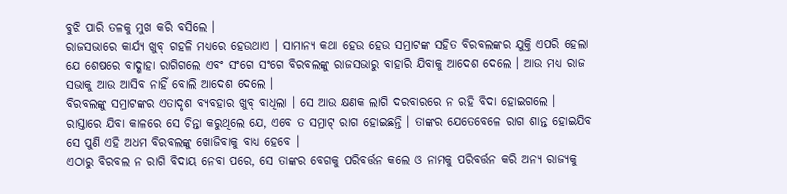ବୁଝି ପାରି ତଳକୁ ମୁଖ କରି ବସିଲେ ।
ରାଜସଭାରେ କାର୍ଯ୍ୟ ଖୁବ୍ ଗହଳି ମଧ୍ୟରେ ହେଉଥାଏ । ସାମାନ୍ୟ କଥା ହେଉ ହେଉ ସମ୍ରାଟଙ୍କ ସହିତ ବିରବଲଙ୍କର ଯୁକ୍ତି ଏପରି ହେଲା ଯେ ଶେଷରେ ବାଦ୍ଶାହା ରାଗିଗଲେ ଏବଂ ସଂଗେ ସଂଗେ ବିରବଲଙ୍କୁ ରାଜସଭାରୁ ବାହାରି ଯିବାକୁ ଆଦେଶ ଦେଲେ । ଆଉ ମଧ୍ୟ ରାଜ ସଭାକୁ ଆଉ ଆସିବ ନାହିଁ ବୋଲି ଆଦେଶ ଦେଲେ ।
ବିରବଲଙ୍କୁ ସମ୍ରାଟଙ୍କର ଏତାଦୃଶ ବ୍ୟବହାର ଖୁବ୍ ବାଧିଲା । ସେ ଆଉ କ୍ଷଣକ ଲାଗି ଦରବାରରେ ନ ରହି ବିଦା ହୋଇଗଲେ ।
ରାସ୍ତାରେ ଯିବା କାଳରେ ସେ ଚିନ୍ତା କରୁଥିଲେ ଯେ, ଏବେ ତ ସମ୍ରାଟ୍ ରାଗ ହୋଇଛନ୍ତି । ତାଙ୍କର ଯେତେବେଳେ ରାଗ ଶାନ୍ତ ହୋଇଯିବ ସେ ପୁଣି ଏହି ଅଧମ ବିରବଲଙ୍କୁ ଖୋଜିବାକୁ ବାଧ୍ୟ ହେବେ ।
ଏଠାରୁ ବିରବଲ ନ ରାଗି ବିଦାୟ ନେବା ପରେ, ସେ ତାଙ୍କର ବେଗକୁ ପରିବର୍ତ୍ତନ କଲେ ଓ ନାମକୁ ପରିବର୍ତ୍ତନ କରି ଅନ୍ୟ ରାଜ୍ୟକୁ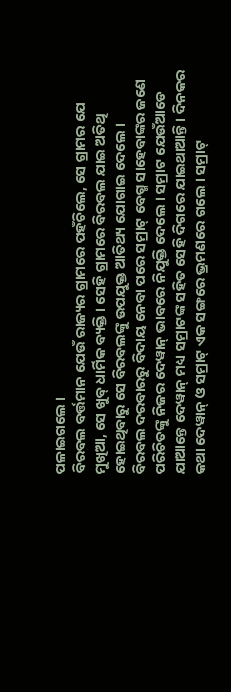ପଳାଇଗଲେ ।
ବିରବଲ ବର୍ତ୍ତମାନ ଯେଉଁ ରାଜ୍ୟର ଗ୍ରାମରେ ପହଁଚିଲେ, ସେ ଗ୍ରାମର ଯେ ମୁଖିଆ, ସେ ଖୁବ୍ ଧାର୍ମିକ ବ୍ୟକ୍ତି । ସେହି ଗ୍ରାମରେ ବିରବଲ ଯାଇ ଅତିଥି ହୋଇଥିବାରୁ ସେ ବିରବଲଙ୍କୁ ଉପଯୁକ୍ତ ଆତିଥ୍ୟ ଯୋଗାଇ ଦେଲେ ।
ବିରବଲ ଦରବାରରୁ ବିଦାୟ ନେବା ପରେ ସମ୍ରାଟ୍ ବେଗ୍ମ ସାହେବାଙ୍କର ଜଣେ ପରିଚିତଙ୍କୁ ନିଜର ଦେୱାନ୍ ଭାବରେ ନିଯୁକ୍ତି ଦେଲେ । ସମ୍ରାଟ ଯେଉଁଆଡେ ଯାଆନ୍ତେ ଦେୱାନ୍ ମଧ୍ୟ ସମ୍ରାଟଙ୍କ ସହିତ ସେହି ଦିଗରେ ଯାଇଥାଆନ୍ତି । ଦିନକର କଥା ଦେୱାନ୍ ଓ ସମ୍ରାଟ୍ ଏକ ସଙ୍ଗରେ ଭ୍ରମଣରେ ଗଲେ । ସମ୍ରାଟ୍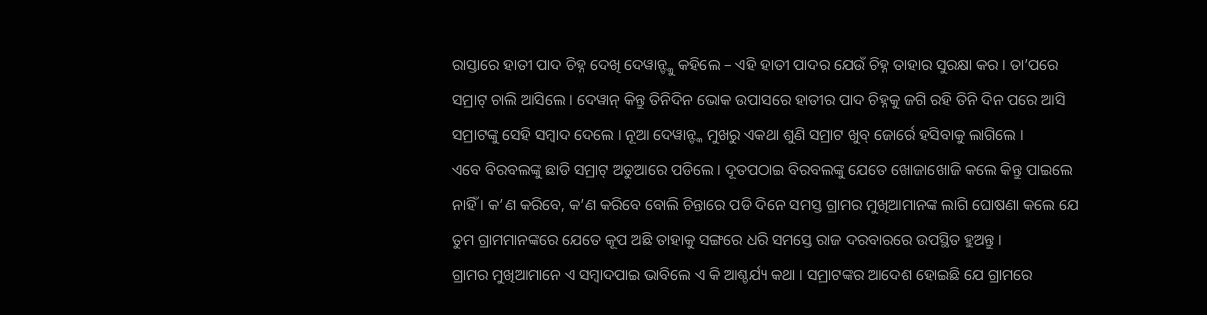ରାସ୍ତାରେ ହାତୀ ପାଦ ଚିହ୍ନ ଦେଖି ଦେୱାନ୍ଙ୍କୁ କହିଲେ – ଏହି ହାତୀ ପାଦର ଯେଉଁ ଚିହ୍ନ ତାହାର ସୁରକ୍ଷା କର । ତା’ପରେ ସମ୍ରାଟ୍ ଚାଲି ଆସିଲେ । ଦେୱାନ୍ କିନ୍ତୁ ତିନିଦିନ ଭୋକ ଉପାସରେ ହାତୀର ପାଦ ଚିହ୍ନକୁ ଜଗି ରହି ତିନି ଦିନ ପରେ ଆସି ସମ୍ରାଟଙ୍କୁ ସେହି ସମ୍ବାଦ ଦେଲେ । ନୂଆ ଦେୱାନ୍ଙ୍କ ମୁଖରୁ ଏକଥା ଶୁଣି ସମ୍ରାଟ ଖୁବ୍ ଜୋର୍ରେ ହସିବାକୁ ଲାଗିଲେ ।
ଏବେ ବିରବଲଙ୍କୁ ଛାଡି ସମ୍ରାଟ୍ ଅଡୁଆରେ ପଡିଲେ । ଦୂତପଠାଇ ବିରବଲଙ୍କୁ ଯେତେ ଖୋଜାଖୋଜି କଲେ କିନ୍ତୁ ପାଇଲେ ନାହିଁ । କ’ଣ କରିବେ, କ’ଣ କରିବେ ବୋଲି ଚିନ୍ତାରେ ପଡି ଦିନେ ସମସ୍ତ ଗ୍ରାମର ମୁଖିଆମାନଙ୍କ ଲାଗି ଘୋଷଣା କଲେ ଯେ ତୁମ ଗ୍ରାମମାନଙ୍କରେ ଯେତେ କୂପ ଅଛି ତାହାକୁ ସଙ୍ଗରେ ଧରି ସମସ୍ତେ ରାଜ ଦରବାରରେ ଉପସ୍ଥିତ ହୁଅନ୍ତୁ ।
ଗ୍ରାମର ମୁଖିଆମାନେ ଏ ସମ୍ବାଦପାଇ ଭାବିଲେ ଏ କି ଆଶ୍ଚର୍ଯ୍ୟ କଥା । ସମ୍ରାଟଙ୍କର ଆଦେଶ ହୋଇଛି ଯେ ଗ୍ରାମରେ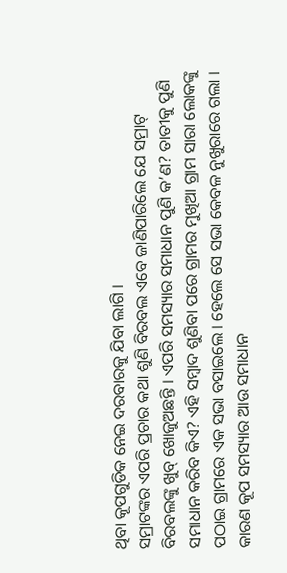ଥିବା କୂପଗୁଡିକ ନେଇ ଦରବାରକୁ ଯିବା ଲାଗି ।
ସମ୍ରାଟଙ୍କର ଏପରି ପ୍ରଚାର କଥା ଶୁଣି ବିରବଲ ଏବେ ଜାଣିପାରିଲେ ଯେ ସମ୍ରାଟ୍ ବିରବଲଙ୍କୁ ଖୁବ୍ ଖୋଜୁଅଛନ୍ତି । ଏପରି ସମସ୍ୟାର ସମାଧାନ ପୁଣି କ’ଣ? ତାତୀକୁ ପୁଣି ସମାଧାନ କରିବ କିଏ? ଏହି ସମ୍ବାଦ ଶୁଣିବା ପରେ ଗ୍ରାମର ମୁଖିଆ ଗ୍ରାମ ସାରା ଲୋକଙ୍କୁ ପଠାଇ ଗ୍ରାମରେ ଏକ ସଭା ବସାଇଲେ । ହେଲେ ସେ ସଭା କେବଳ ନୁଖୁରାରେ ଗଲା । କାରଣ କୂପ ସମସ୍ୟାର ଆଉ ସମାଧାନ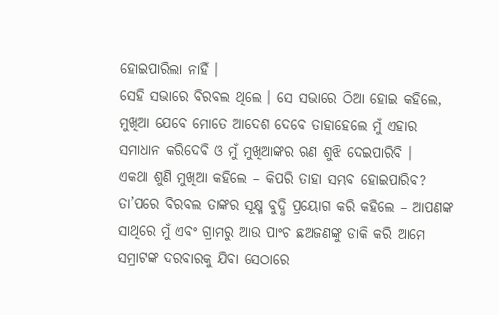ହୋଇପାରିଲା ନାହିଁ ।
ସେହି ସଭାରେ ବିରବଲ ଥିଲେ । ସେ ସଭାରେ ଠିଆ ହୋଇ କହିଲେ, ମୁଖିଆ ଯେବେ ମୋତେ ଆଦେଶ ଦେବେ ତାହାହେଲେ ମୁଁ ଏହାର ସମାଧାନ କରିଦେବି ଓ ମୁଁ ମୁଖିଆଙ୍କର ଋଣ ଶୁଝି ଦେଇପାରିବି ।
ଏକଥା ଶୁଣି ମୁଖିଆ କହିଲେ – କିପରି ତାହା ସମ୍ଭବ ହୋଇପାରିବ?
ତା’ପରେ ବିରବଲ ତାଙ୍କର ସୂକ୍ଷ୍ମ ବୁଦ୍ଧି ପ୍ରୟୋଗ କରି କହିଲେ – ଆପଣଙ୍କ ସାଥିରେ ମୁଁ ଏବଂ ଗ୍ରାମରୁ ଆଉ ପାଂଚ ଛଅଜଣଙ୍କୁ ଡାକି କରି ଆମେ ସମ୍ରାଟଙ୍କ ଦରବାରକୁ ଯିବା ସେଠାରେ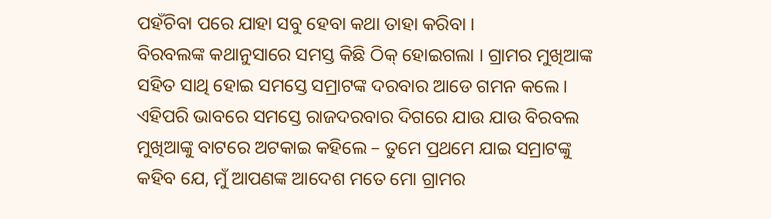ପହଁଚିବା ପରେ ଯାହା ସବୁ ହେବା କଥା ତାହା କରିବା ।
ବିରବଲଙ୍କ କଥାନୁସାରେ ସମସ୍ତ କିଛି ଠିକ୍ ହୋଇଗଲା । ଗ୍ରାମର ମୁଖିଆଙ୍କ ସହିତ ସାଥି ହୋଇ ସମସ୍ତେ ସମ୍ରାଟଙ୍କ ଦରବାର ଆଡେ ଗମନ କଲେ ।
ଏହିପରି ଭାବରେ ସମସ୍ତେ ରାଜଦରବାର ଦିଗରେ ଯାଉ ଯାଉ ବିରବଲ ମୁଖିଆଙ୍କୁ ବାଟରେ ଅଟକାଇ କହିଲେ – ତୁମେ ପ୍ରଥମେ ଯାଇ ସମ୍ରାଟଙ୍କୁ କହିବ ଯେ, ମୁଁ ଆପଣଙ୍କ ଆଦେଶ ମତେ ମୋ ଗ୍ରାମର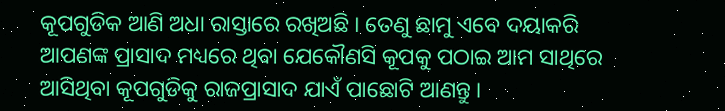କୂପଗୁଡିକ ଆଣି ଅଧା ରାସ୍ତାରେ ରଖିଅଛି । ତେଣୁ ଛାମୁ ଏବେ ଦୟାକରି ଆପଣଙ୍କ ପ୍ରାସାଦ ମଧ୍ୟରେ ଥିବା ଯେକୌଣସି କୂପକୁ ପଠାଇ ଆମ ସାଥିରେ ଆସିଥିବା କୂପଗୁଡିକୁ ରାଜପ୍ରାସାଦ ଯାଏଁ ପାଛୋଟି ଆଣନ୍ତୁ ।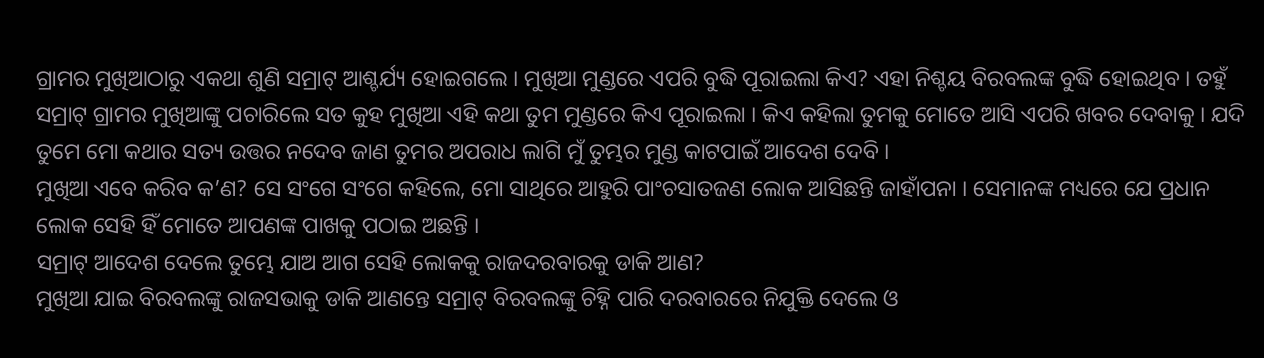ଗ୍ରାମର ମୁଖିଆଠାରୁ ଏକଥା ଶୁଣି ସମ୍ରାଟ୍ ଆଶ୍ଚର୍ଯ୍ୟ ହୋଇଗଲେ । ମୁଖିଆ ମୁଣ୍ଡରେ ଏପରି ବୁଦ୍ଧି ପୂରାଇଲା କିଏ? ଏହା ନିଶ୍ଚୟ ବିରବଲଙ୍କ ବୁଦ୍ଧି ହୋଇଥିବ । ତହୁଁ ସମ୍ରାଟ୍ ଗ୍ରାମର ମୁଖିଆଙ୍କୁ ପଚାରିଲେ ସତ କୁହ ମୁଖିଆ ଏହି କଥା ତୁମ ମୁଣ୍ଡରେ କିଏ ପୂରାଇଲା । କିଏ କହିଲା ତୁମକୁ ମୋତେ ଆସି ଏପରି ଖବର ଦେବାକୁ । ଯଦି ତୁମେ ମୋ କଥାର ସତ୍ୟ ଉତ୍ତର ନଦେବ ଜାଣ ତୁମର ଅପରାଧ ଲାଗି ମୁଁ ତୁମ୍ଭର ମୁଣ୍ଡ କାଟପାଇଁ ଆଦେଶ ଦେବି ।
ମୁଖିଆ ଏବେ କରିବ କ’ଣ? ସେ ସଂଗେ ସଂଗେ କହିଲେ, ମୋ ସାଥିରେ ଆହୁରି ପାଂଚସାତଜଣ ଲୋକ ଆସିଛନ୍ତି ଜାହାଁପନା । ସେମାନଙ୍କ ମଧ୍ୟରେ ଯେ ପ୍ରଧାନ ଲୋକ ସେହି ହିଁ ମୋତେ ଆପଣଙ୍କ ପାଖକୁ ପଠାଇ ଅଛନ୍ତି ।
ସମ୍ରାଟ୍ ଆଦେଶ ଦେଲେ ତୁମ୍ଭେ ଯାଅ ଆଗ ସେହି ଲୋକକୁ ରାଜଦରବାରକୁ ଡାକି ଆଣ?
ମୁଖିଆ ଯାଇ ବିରବଲଙ୍କୁ ରାଜସଭାକୁ ଡାକି ଆଣନ୍ତେ ସମ୍ରାଟ୍ ବିରବଲଙ୍କୁ ଚିହ୍ନି ପାରି ଦରବାରରେ ନିଯୁକ୍ତି ଦେଲେ ଓ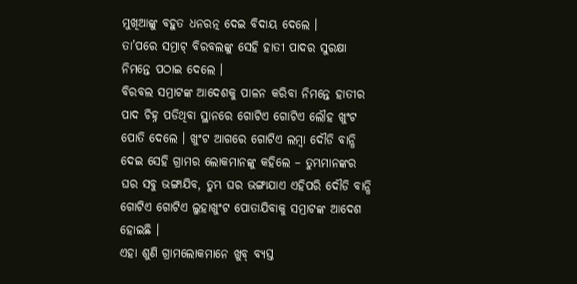ମୁଖିଆଙ୍କୁ ବହୁତ ଧନରତ୍ନ ଦେଇ ବିଦାୟ ଦେଲେ ।
ତା’ପରେ ସମ୍ରାଟ୍ ବିରବଲଙ୍କୁ ସେହି ହାତୀ ପାଦର ସୁରକ୍ଷା ନିମନ୍ତେ ପଠାଇ ଦେଲେ ।
ବିରବଲ ସମ୍ରାଟଙ୍କ ଆଦେଶକୁ ପାଳନ କରିବା ନିମନ୍ତେ ହାତୀର ପାଦ ଚିହ୍ନ ପଡିଥିବା ସ୍ଥାନରେ ଗୋଟିଏ ଗୋଟିଏ ଲୌହ ଖୁଂଟ ପୋତି ଦେଲେ । ଖୁଂଟ ଆଗରେ ଗୋଟିଏ ଲମ୍ବା ଦୌଡି ବାନ୍ଧି ଦେଇ ସେହି ଗ୍ରାମର ଲୋକମାନଙ୍କୁ କହିଲେ – ତୁମ୍ଭମାନଙ୍କର ଘର ସବୁ ଭଙ୍ଗାଯିବ, ତୁମ୍ଭ ଘର ଭଙ୍ଗାଯାଏ ଏହିପରି ଦୌଡି ବାନ୍ଧି ଗୋଟିଏ ଗୋଟିଏ ଲୁହାଖୁଂଟ ପୋତାଯିବାକୁ ସମ୍ରାଟଙ୍କ ଆଦେଶ ହୋଇଛି ।
ଏହା ଶୁଣି ଗ୍ରାମଲୋକମାନେ ଖୁବ୍ ବ୍ୟସ୍ତ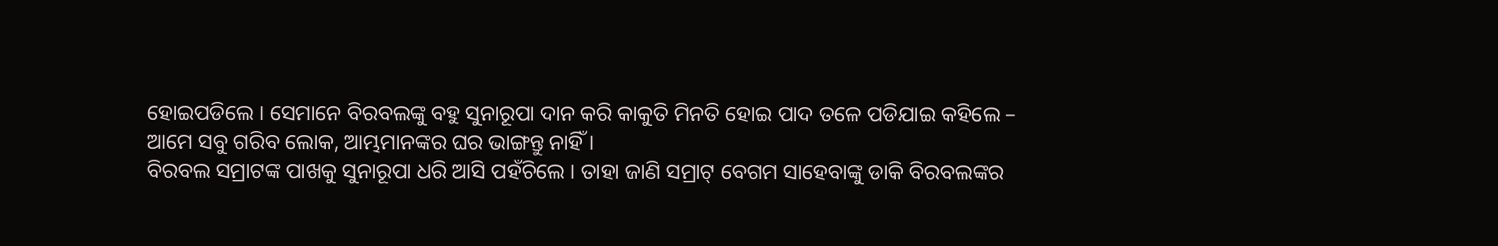ହୋଇପଡିଲେ । ସେମାନେ ବିରବଲଙ୍କୁ ବହୁ ସୁନାରୂପା ଦାନ କରି କାକୁତି ମିନତି ହୋଇ ପାଦ ତଳେ ପଡିଯାଇ କହିଲେ – ଆମେ ସବୁ ଗରିବ ଲୋକ, ଆମ୍ଭମାନଙ୍କର ଘର ଭାଙ୍ଗନ୍ତୁ ନାହିଁ ।
ବିରବଲ ସମ୍ରାଟଙ୍କ ପାଖକୁ ସୁନାରୂପା ଧରି ଆସି ପହଁଚିଲେ । ତାହା ଜାଣି ସମ୍ରାଟ୍ ବେଗମ ସାହେବାଙ୍କୁ ଡାକି ବିରବଲଙ୍କର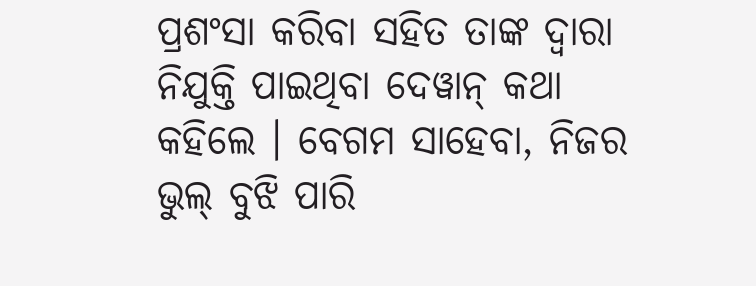ପ୍ରଶଂସା କରିବା ସହିତ ତାଙ୍କ ଦ୍ୱାରା ନିଯୁକ୍ତି ପାଇଥିବା ଦେୱାନ୍ କଥା କହିଲେ । ବେଗମ ସାହେବା, ନିଜର ଭୁଲ୍ ବୁଝି ପାରି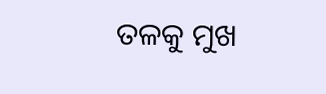ତଳକୁ ମୁଖ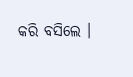କରି ବସିଲେ ।